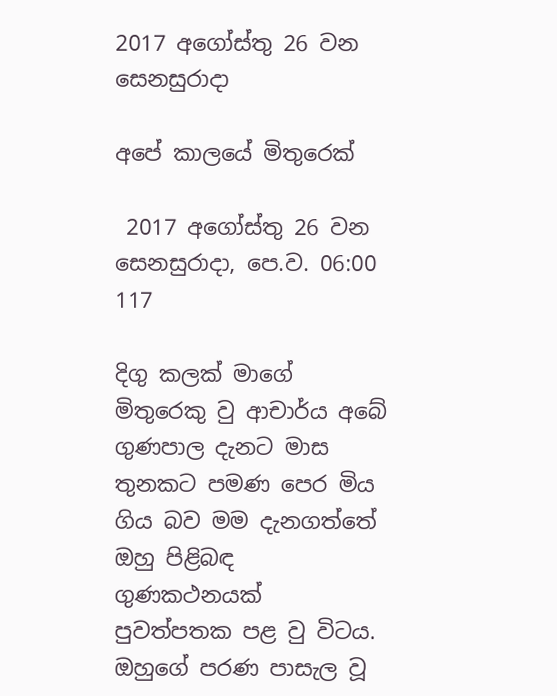2017 අගෝස්තු 26 වන සෙනසුරාදා

අපේ කාලයේ මිතුරෙක්

 2017 අගෝස්තු 26 වන සෙනසුරාදා, පෙ.ව. 06:00 117

දිගු කලක් මාගේ මිතුරෙකු වු ආචාර්ය අබේ ගුණපාල දැනට මාස තුනකට පමණ පෙර මිය ගිය බව මම දැනගත්තේ ඔහු පිළිබඳ ගුණකථනයක් පුවත්පතක පළ වු විටය. ඔහුගේ පරණ පාසැල වූ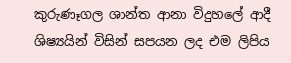කුරුණෑගල ශාන්ත ආනා විදුහලේ ආදී ශිෂ්‍යයින් විසින් සපයන ලද එම ලිපිය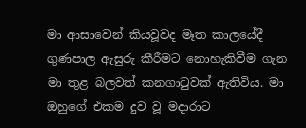මා ආසාවෙන් කියවූවද මෑත කාලයේදී ගුණපාල ඇසුරු කීරීමට නොහැකිවීම ගැන මා තුළ බලවත් කනගාටුවක් ඇතිවිය. මා ඔහුගේ එකම දුව වූ මදාරාට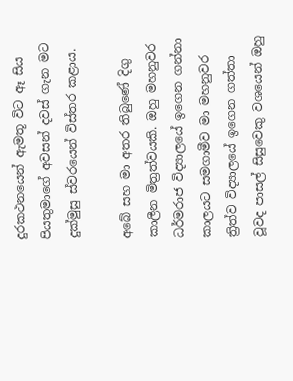දුරකථනයෙන් ඇමතූ විට ඈ සිය පියතුමාගේ අවසන් දවස් ගැන මට දුක්මුසු ස්වරයෙන් විස්තර කළාය.

අබේ සහ මා අතර තිබුණේ දිගු කාලීන මිත්‍රත්වයකි. ඔහු මහනුවර ධර්මරාජ විද්‍යාලයේ ඉගෙන ගන්නා කාලයට සමගාමීව මා මහනුවර ත්‍රිත්ව විද්‍යාලයේ ඉගෙන ගත්තා වූවද පාසල් සිසුවෙකු වශයෙන් ඔහු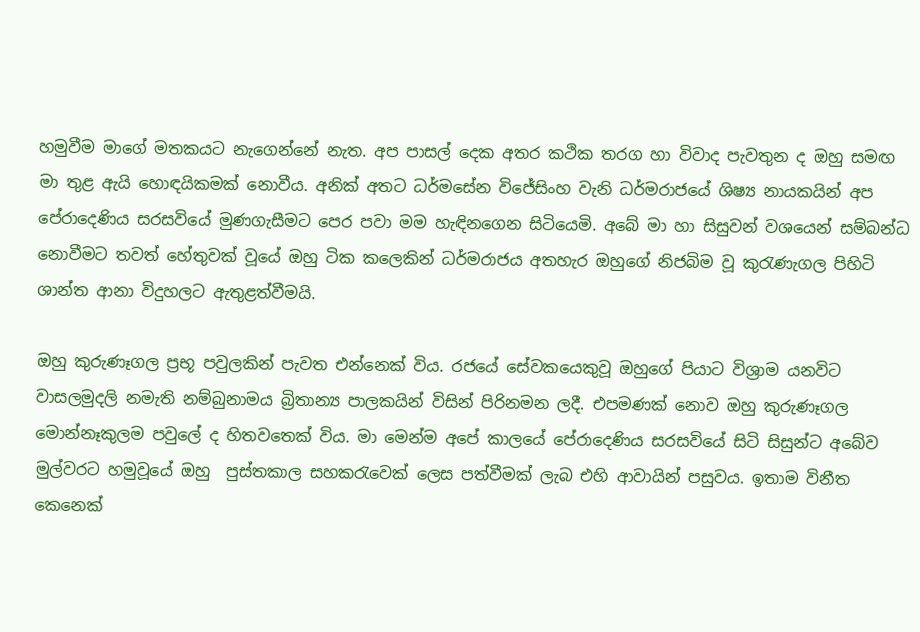හමුවීම මාගේ මතකයට නැගෙන්නේ නැත. අප පාසල් දෙක අතර කථික තරග හා විවාද පැවතුන ද ඔහු සමඟ මා තුළ ඇයි හොඳයිකමක් නොවීය. අනික් අතට ධර්මසේන විජේසිංහ වැනි ධර්මරාජයේ ශිෂ්‍ය නායකයින් අප පේරාදෙණිය සරසවියේ මුණගැසීමට පෙර පවා මම හැඳිනගෙන සිටියෙමි. අබේ මා හා සිසුවන් වශයෙන් සම්බන්ධ නොවීමට තවත් හේතුවක් වූයේ ඔහු ටික කලෙකින් ධර්මරාජය අතහැර ඔහුගේ නිජබිම වූ කුරැණැගල පිහිටි ශාන්ත ආනා විදුහලට ඇතුළත්වීමයි.

ඔහු කුරුණෑගල ප්‍රභූ පවුලකින් පැවත එන්නෙක් විය. රජයේ සේවකයෙකුවූ ඔහුගේ පියාට විශ්‍රාම යනවිට වාසලමුදලි නමැති නම්බුනාමය බ්‍රිතාන්‍ය පාලකයින් විසින් පිරිනමන ලදී. එපමණක් නොව ඔහු කුරුණෑගල මොන්නෑකුලම පවුලේ ද හිතවතෙක් විය. මා මෙන්ම අපේ කාලයේ පේරාදෙණිය සරසවියේ සිටි සිසුන්ට අබේව මුල්වරට හමුවූයේ ඔහු  පුස්තකාල සහකරැවෙක් ලෙස පත්වීමක් ලැබ එහි ආවායින් පසුවය. ඉතාම විනීත කෙනෙක්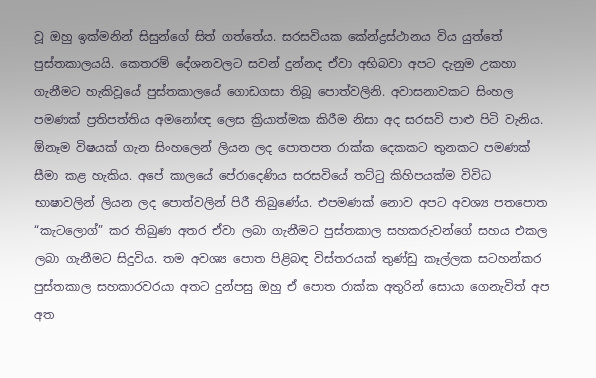වූ ඔහු ඉක්මනින් සිසුන්ගේ සිත් ගත්තේය. සරසවියක කේන්ද්‍රස්ථානය විය යුත්තේ පුස්තකාලයයි. කෙතරම් දේශනවලට සවන් දුන්නද ඒවා අභිබවා අපට දැනුම උකහා ගැනීමට හැකිවූයේ පුස්තකාලයේ ගොඩගසා තිබූ පොත්වලිනි. අවාසනාවකට සිංහල පමණක් ප්‍රතිපත්තිය අමනෝඥ ලෙස ක්‍රියාත්මක කිරීම නිසා අද සරසවි පාළු පිටි වැනිය.  ඕනෑම විෂයක් ගැන සිංහලෙන් ලියන ලද පොතපත රාක්ක දෙකකට තුනකට පමණක් සීමා කළ හැකිය. අපේ කාලයේ පේරාදෙණිය සරසවියේ තට්ටු කිහිපයක්ම විවිධ භාෂාවලින් ලියන ලද පොත්වලින් පිරී තිබුණේය. එපමණක් නොව අපට අවශ්‍ය පතපොත  “කැටලොග්” කර තිබුණ අතර ඒවා ලබා ගැනීමට පුස්තකාල සහකරුවන්ගේ සහය එකල ලබා ගැනීමට සිදුවිය. තම අවශ්‍ය පොත පිළිබඳ විස්තරයක් තුණ්ඩු කෑල්ලක සටහන්කර පුස්තකාල සහකාරවරයා අතට දුන්පසු ඔහු ඒ පොත රාක්ක අතුරින් සොයා ගෙනැවිත් අප අත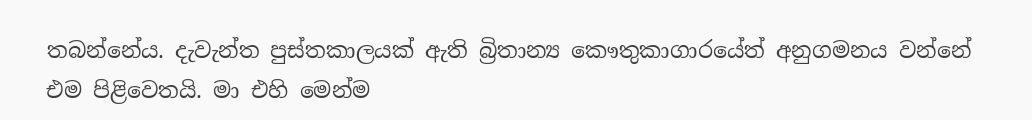තබන්නේය. දැවැන්ත පුස්තකාලයක් ඇති බ්‍රිතාන්‍ය කෞතුකාගාරයේත් අනුගමනය වන්නේ එම පිළිවෙතයි. මා එහි මෙන්ම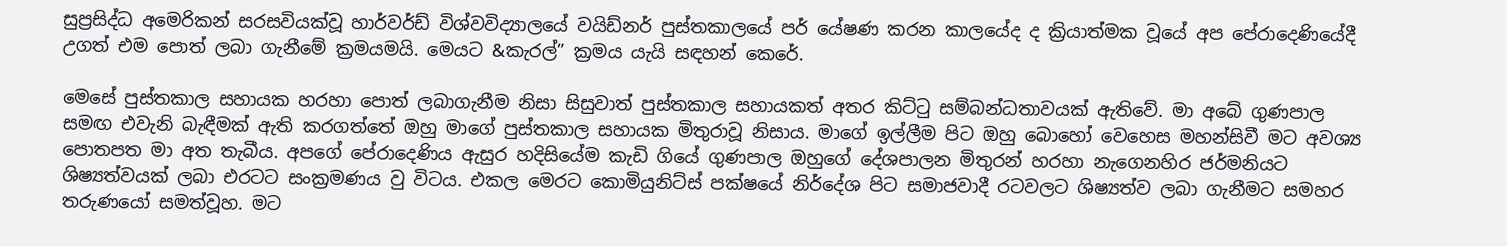සුප්‍රසිද්ධ අමෙරිකන් සරසවියක්වූ හාර්වර්ඩ් විශ්වවිද්‍යාලයේ වයිඩ්නර් පුස්තකාලයේ පර් යේෂණ කරන කාලයේද ද ක්‍රියාත්මක වූයේ අප පේරාදෙණියේදී උගත් එම පොත් ලබා ගැනීමේ ක්‍රමයමයි. මෙයට &කැරල්” ක්‍රමය යැයි සඳහන් කෙරේ.

මෙසේ පුස්තකාල සහායක හරහා පොත් ලබාගැනීම නිසා සිසුවාත් පුස්තකාල සහායකත් අතර කිට්ටු සම්බන්ධතාවයක් ඇතිවේ. මා අබේ ගුණපාල සමඟ එවැනි බැඳීමක් ඇති කරගත්තේ ඔහු මාගේ පුස්තකාල සහායක මිතුරාවූ නිසාය. මාගේ ඉල්ලීම පිට ඔහු බොහෝ වෙහෙස මහන්සිවී මට අවශ්‍ය පොතපත මා අත තැබීය. අපගේ පේරාදෙණිය ඇසුර හදිසියේම කැඩි ගියේ ගුණපාල ඔහුගේ දේශපාලන මිතුරන් හරහා නැගෙනහිර ජර්මනියට ශිෂ්‍යත්වයක් ලබා එරටට සංක්‍රමණය වු විටය. එකල මෙරට කොමියුනිට්ස් පක්ෂයේ නිර්දේශ පිට සමාජවාදී රටවලට ශිෂ්‍යත්ව ලබා ගැනීමට සමහර තරුණයෝ සමත්වූහ. මට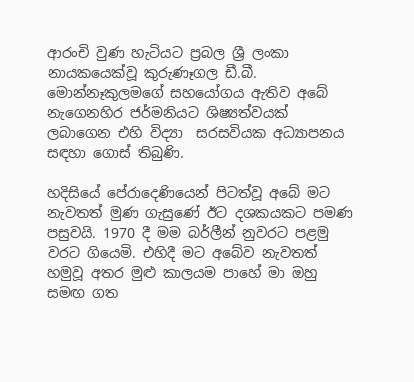ආරංචි වුණ හැටියට ප්‍රබල ශ්‍රී ලංකා නායකයෙක්වූ කුරුණෑගල ඩී.බී. මොන්නෑකුලමගේ සහයෝගය ඇතිව අබේ නැගෙනහිර ජර්මනියට ශිෂ්‍යත්වයක් ලබාගෙන එහි විද්‍යා  සරසවියක අධ්‍යාපනය සඳහා ගොස් තිබුණි.

හදිසියේ පේරාදෙණියෙන් පිටත්වූ අබේ මට නැවතත් මුණ ගැසුණේ ඊට දශකයකට පමණ පසුවයි. 1970 දී මම බර්ලීන් නුවරට පළමු වරට ගියෙමි. එහිදී මට අබේව නැවතත් හමුවූ අතර මුළු කාලයම පාහේ මා ඔහු සමඟ ගත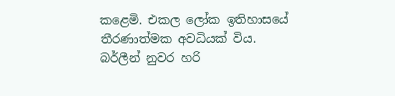කළෙමි. එකල ලෝක ඉතිහාසයේ තීරණාත්මක අවධියක් විය. බර්ලීන් නුවර හරි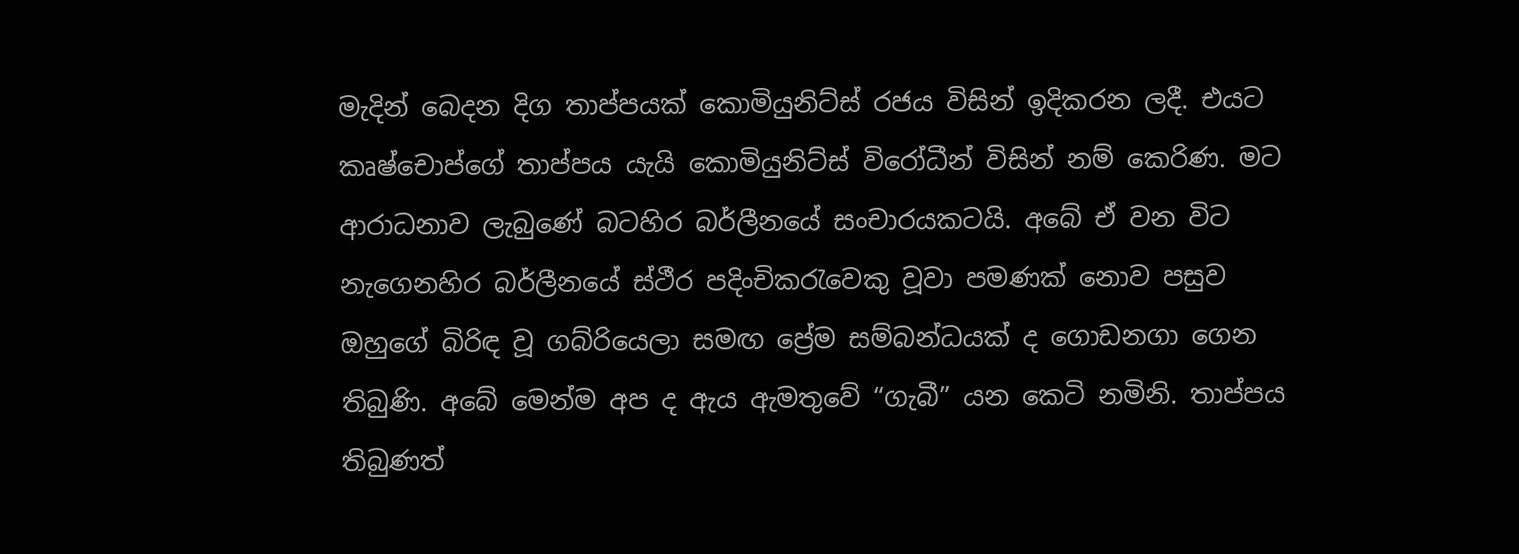මැදින් බෙදන දිග තාප්පයක් කොමියුනිට්ස් රජය විසින් ඉදිකරන ලදී. එයට කෘෂ්චොප්ගේ තාප්පය යැයි කොමියුනිට්ස් විරෝධීන් විසින් නම් කෙරිණ. මට ආරාධනාව ලැබුණේ බටහිර බර්ලීනයේ සංචාරයකටයි. අබේ ඒ වන විට නැගෙනහිර බර්ලීනයේ ස්ථීර පදිංචිකරැවෙකු වූවා පමණක් නොව පසුව ඔහුගේ බිරිඳ වූ ගබ්රියෙලා සමඟ ප්‍රේම සම්බන්ධයක් ද ගොඩනගා ගෙන තිබුණි. අබේ මෙන්ම අප ද ඇය ඇමතුවේ “ගැබී” යන කෙටි නමිනි. තාප්පය තිබුණත්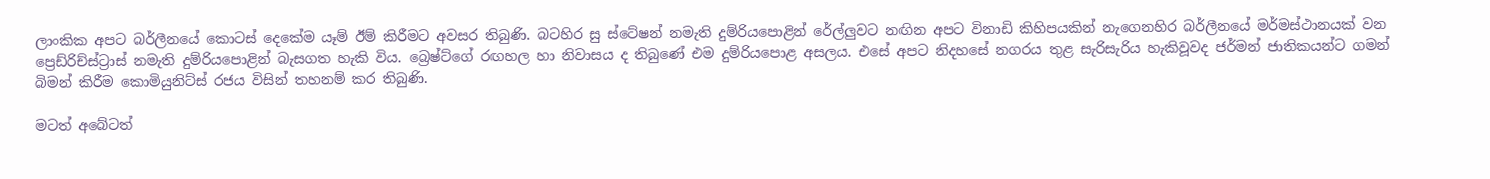ලාංකික අපට බර්ලීනයේ කොටස් දෙකේම යෑම් ඊම් කිරීමට අවසර තිබුණි. බටහිර සු ස්ටේෂන් නමැති දුම්රියපොළින් රේල්ලුවට නඟින අපට විනාඩි කිහිපයකින් නැගෙනහිර බර්ලීනයේ මර්මස්ථානයක් වන ප්‍රෙඩ්රිච්ස්ට්‍රාස් නමැති දුම්රියපොළින් බැසගත හැකි විය. බ්‍රෙෂ්ට්ගේ රඟහල හා නිවාසය ද තිබුණේ එම දුම්රියපොළ අසලය. එසේ අපට නිදහසේ නගරය තුළ සැරිසැරිය හැකිවූවද ජර්මන් ජාතිකයන්ට ගමන් බිමන් කිරීම කොමියුනිට්ස් රජය විසින් තහනම් කර තිබුණි.

මටත් අබේටත්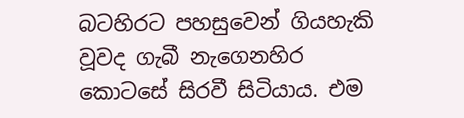බටහිරට පහසුවෙන් ගියහැකි වූවද ගැබී නැගෙනහිර කොටසේ සිරවී සිටියාය. එම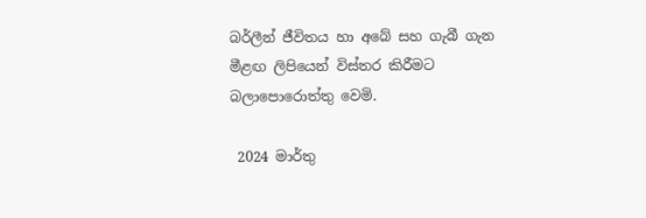බර්ලීන් ජීවිතය හා අබේ සහ ගැබී ගැන මීළඟ ලිපියෙන් විස්තර කිරීමට බලාපොරොත්තු වෙමි.

 2024 මාර්තු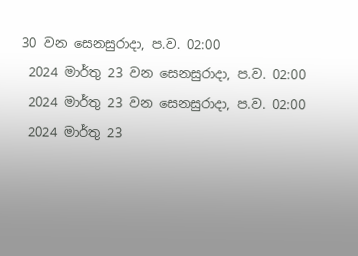30 වන සෙනසුරාදා, ප.ව. 02:00
 2024 මාර්තු 23 වන සෙනසුරාදා, ප.ව. 02:00
 2024 මාර්තු 23 වන සෙනසුරාදා, ප.ව. 02:00
 2024 මාර්තු 23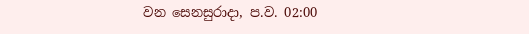වන සෙනසුරාදා, ප.ව. 02:00